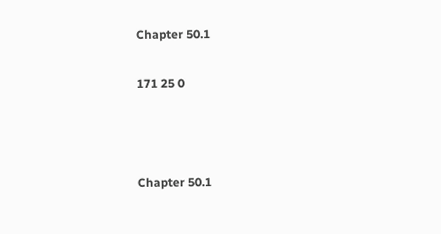Chapter 50.1

171 25 0



Chapter 50.1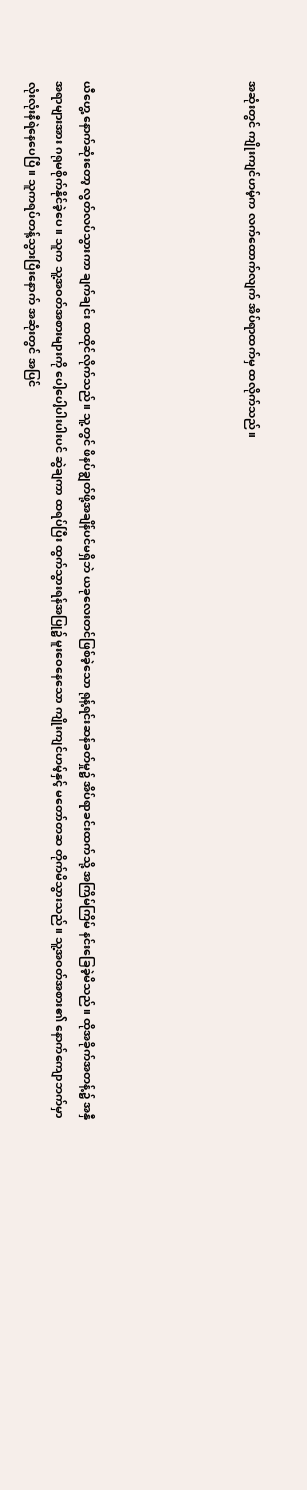အဆုံးတွင် ကျိုးကျင်ဟမ့်က လက်ထောက်လျက် အိပ်ရာထက်မှ ထလိုက်သည်။





ယီဟွေ့ နောက်ဆုံးတော့ လွတ်လပ်သွားကာ ချက်ချင်း ထထိုင်လိုက်သည်။ သူ့တွင် ဖိနပ်ချွတ်ဖို့အချိန်ပင်မရှိဘဲ ယခုလေးတင်ဖြစ်ခဲ့သော ရုန့်ရင်းဆန်ခတ်မှု၌ အိပ်ရာခင်းထက်သို့ အကြိမ်ကြိမ် နင်းခြေခဲ့မိသည်။ ထိုအခိုက်အတန့်၌ အနှီအရာများအား ဂရုမစိုက်နိုင်ခဲ့ပေ။ သူက သူ့အဝတ်အစားများကို ပေါ့ပေါ့ပါးပါးပင် ဆွဲချကာ ထရပ်ပြီး ထွက်သွားရန်အပြု၌ မူးဝေနေသော ကျိုးကျင်ဟမ့်နှင့် မတော်တဆ တိုက်မိသွားသည်။ သူ့အဝတ်အစား၏ နောက်ကျောဘက်မှာ လုံးလုံးနီရဲနေပေပြီ။ သူကရပ်တန့်သွားပြီးနောက် အဆုံးတွင် အပြင်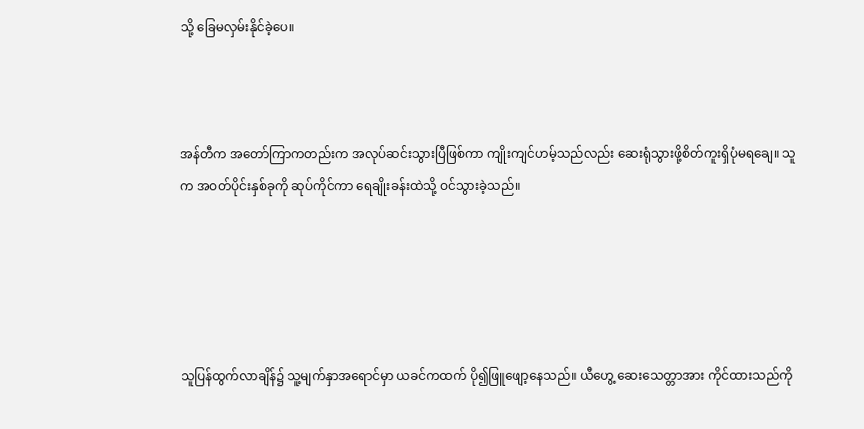သို့ ခြေမလှမ်းနိုင်ခဲ့ပေ။



အန်တီက အတော်ကြာကတည်းက အလုပ်ဆင်းသွားပြီဖြစ်ကာ ကျိုးကျင်ဟမ့်သည်လည်း ဆေးရုံသွားဖို့စိတ်ကူးရှိပုံမရချေ။ သူက အဝတ်ပိုင်းနှစ်ခုကို ဆုပ်ကိုင်ကာ ရေချိုးခန်းထဲသို့ ဝင်သွားခဲ့သည်။





သူပြန်ထွက်လာချိန်၌ သူ့မျက်နှာအရောင်မှာ ယခင်ကထက် ပို၍ဖြူဖျော့နေသည်။ ယီဟွေ့ ဆေးသေတ္တာအား ကိုင်ထားသည်ကို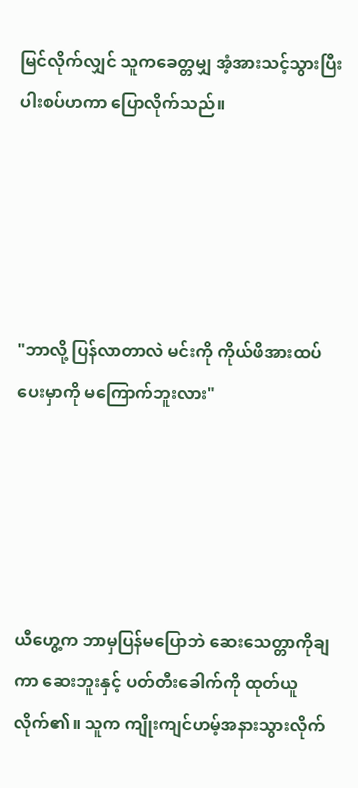မြင်လိုက်လျှင် သူကခေတ္တမျှ အံ့အားသင့်သွားပြီး ပါးစပ်ဟကာ ပြောလိုက်သည်။





"ဘာလို့ ပြန်လာတာလဲ မင်းကို ကိုယ်ဖိအားထပ်ပေးမှာကို မကြောက်ဘူးလား"





ယီဟွေ့က ဘာမှပြန်မပြောဘဲ ဆေးသေတ္တာကိုချကာ ဆေးဘူးနှင့် ပတ်တီးခေါက်ကို ထုတ်ယူလိုက်၏။ သူက ကျိုးကျင်ဟမ့်အနားသွားလိုက်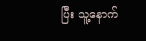ပြီး သူ့နောက်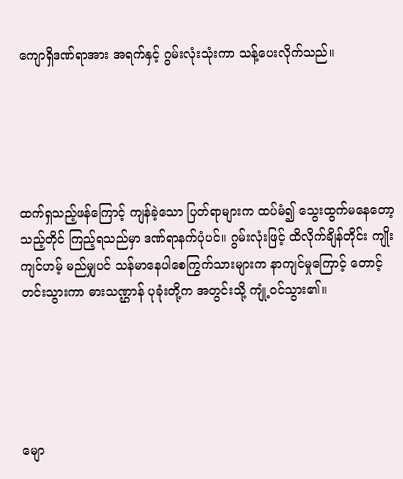ကျောရှိဒဏ်ရာအား အရက်နှင့် ဂွမ်းလုံးသုံးကာ သန့်ပေးလိုက်သည်။





ထက်ရှသည့်ဖန်ကြောင့် ကျန်ခဲ့သော ပြတ်ရာများက ထပ်မံ၍ သွေးထွက်မနေတော့သည့်တိုင် ကြည့်ရသည်မှာ ဒဏ်ရာနက်ပုံပင်။ ဂွမ်းလုံးဖြင့် ထိလိုက်ချိန်တိုင်း ကျိုးကျင်ဟမ့် မည်မျှပင် သန်မာနေပါစေကြွက်သားများက နာကျင်မှုကြောင့် တောင့်တင်းသွားကာ ဓားသဏ္ဌာန် ပုခုံးတို့က အတွင်းသို့ ကျုံ့ဝင်သွား၏။





မျော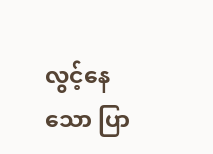လွင့်နေသော ပြာ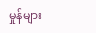မှုန်များ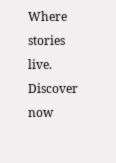Where stories live. Discover now